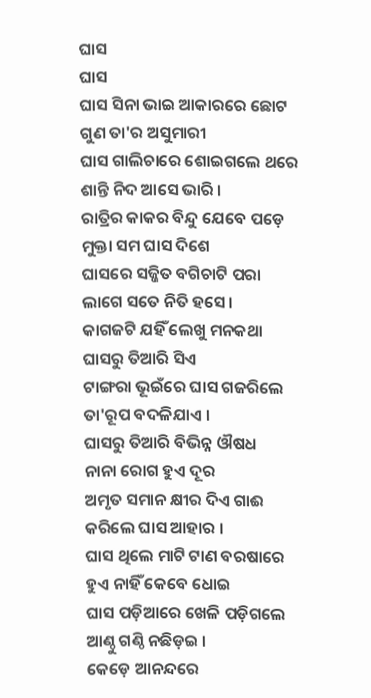ଘାସ
ଘାସ
ଘାସ ସିନା ଭାଇ ଆକାରରେ ଛୋଟ
ଗୁଣ ତା'ର ଅସୁମାରୀ
ଘାସ ଗାଲିଚାରେ ଶୋଇଗଲେ ଥରେ
ଶାନ୍ତି ନିଦ ଆସେ ଭାରି ।
ରାତ୍ରିର କାକର ବିନ୍ଦୁ ଯେବେ ପଡ଼େ
ମୁକ୍ତା ସମ ଘାସ ଦିଶେ
ଘାସରେ ସଜ୍ଜିତ ବଗିଚାଟି ପରା
ଲାଗେ ସତେ ନିତି ହସେ ।
କାଗଜଟି ଯହିଁ ଲେଖୁ ମନକଥା
ଘାସରୁ ତିଆରି ସିଏ
ଟାଙ୍ଗରା ଭୂଇଁରେ ଘାସ ଗଜରିଲେ
ତା'ରୂପ ବଦଳିଯାଏ ।
ଘାସରୁ ତିଆରି ବିଭିନ୍ନ ଔଷଧ
ନାନା ରୋଗ ହୁଏ ଦୂର
ଅମୃତ ସମାନ କ୍ଷୀର ଦିଏ ଗାଈ
କରିଲେ ଘାସ ଆହାର ।
ଘାସ ଥିଲେ ମାଟି ଟାଣ ବରଷାରେ
ହୁଏ ନାହିଁ କେବେ ଧୋଇ
ଘାସ ପଡ଼ିଆରେ ଖେଳି ପଡ଼ିଗଲେ
ଆଣ୍ଠୁ ଗଣ୍ଠି ନଛିଡ଼ଇ ।
କେଡ଼େ ଆନନ୍ଦରେ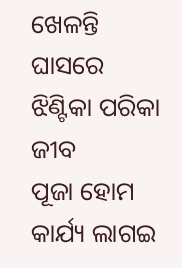ଖେଳନ୍ତି ଘାସରେ
ଝିଣ୍ଟିକା ପରିକା ଜୀବ
ପୂଜା ହୋମ କାର୍ଯ୍ୟ ଲାଗଇ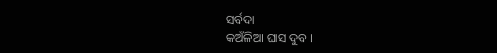ସର୍ବଦା
କଅଁଳିଆ ଘାସ ଦୁବ ।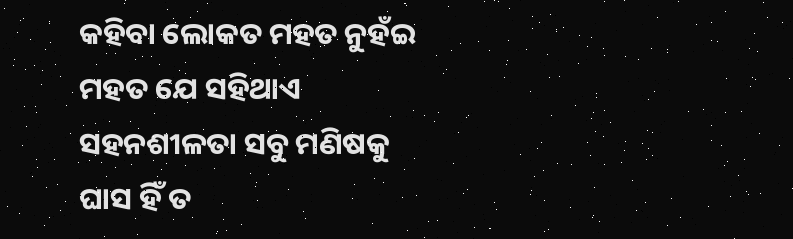କହିବା ଲୋକତ ମହତ ନୁହଁଇ
ମହତ ଯେ ସହିଥାଏ
ସହନଶୀଳତା ସବୁ ମଣିଷକୁ
ଘାସ ହିଁ ତ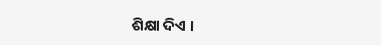ଶିକ୍ଷା ଦିଏ ।